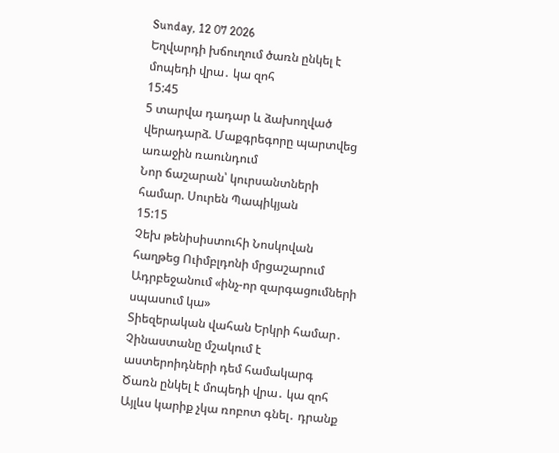Sunday, 12 07 2026
Եղվարդի խճուղում ծառն ընկել է մոպեդի վրա․ կա զոհ
15:45
5 տարվա դադար և ձախողված վերադարձ. Մաքգրեգորը պարտվեց առաջին ռաունդում
Նոր ճաշարան՝ կուրսանտների համար. Սուրեն Պապիկյան
15:15
Չեխ թենիսիստուհի Նոսկովան հաղթեց Ուիմբլդոնի մրցաշարում
Ադրբեջանում «ինչ-որ զարգացումների սպասում կա»
Տիեզերական վահան Երկրի համար․ Չինաստանը մշակում է աստերոիդների դեմ համակարգ
Ծառն ընկել է մոպեդի վրա․ կա զոհ
Այլևս կարիք չկա ռոբոտ գնել․ դրանք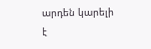արդեն կարելի է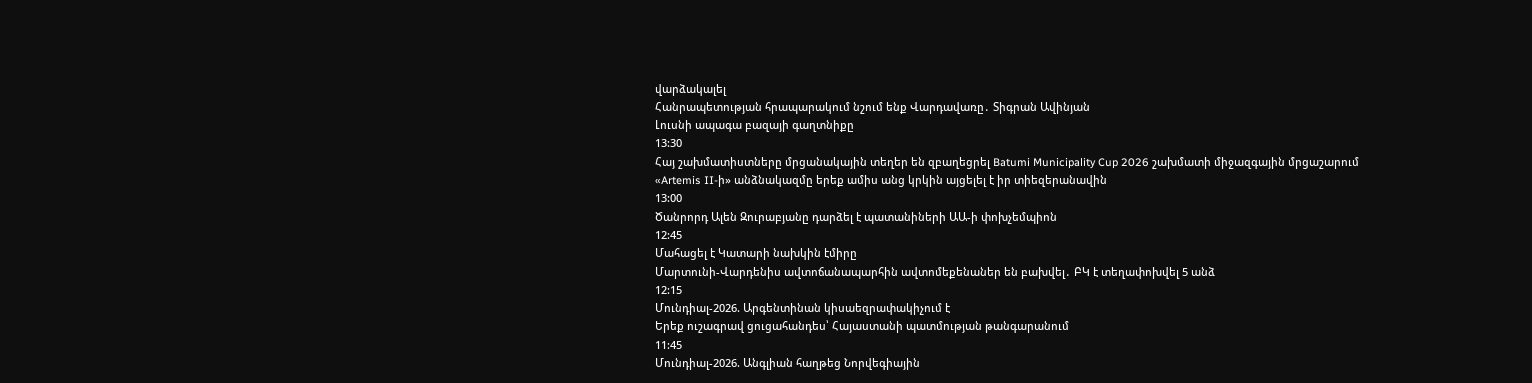վարձակալել
Հանրապետության հրապարակում նշում ենք Վարդավառը․ Տիգրան Ավինյան
Լուսնի ապագա բազայի գաղտնիքը
13:30
Հայ շախմատիստները մրցանակային տեղեր են զբաղեցրել Batumi Municipality Cup 2026 շախմատի միջազգային մրցաշարում
«Artemis II-ի» անձնակազմը երեք ամիս անց կրկին այցելել է իր տիեզերանավին
13:00
Ծանրորդ Ալեն Զուրաբյանը դարձել է պատանիների ԱԱ-ի փոխչեմպիոն
12:45
Մահացել է Կատարի նախկին էմիրը
Մարտունի-Վարդենիս ավտոճանապարհին ավտոմեքենաներ են բախվել․ ԲԿ է տեղափոխվել 5 անձ
12:15
Մունդիալ-2026. Արգենտինան կիսաեզրափակիչում է
Երեք ուշագրավ ցուցահանդես՝ Հայաստանի պատմության թանգարանում
11:45
Մունդիալ-2026. Անգլիան հաղթեց Նորվեգիային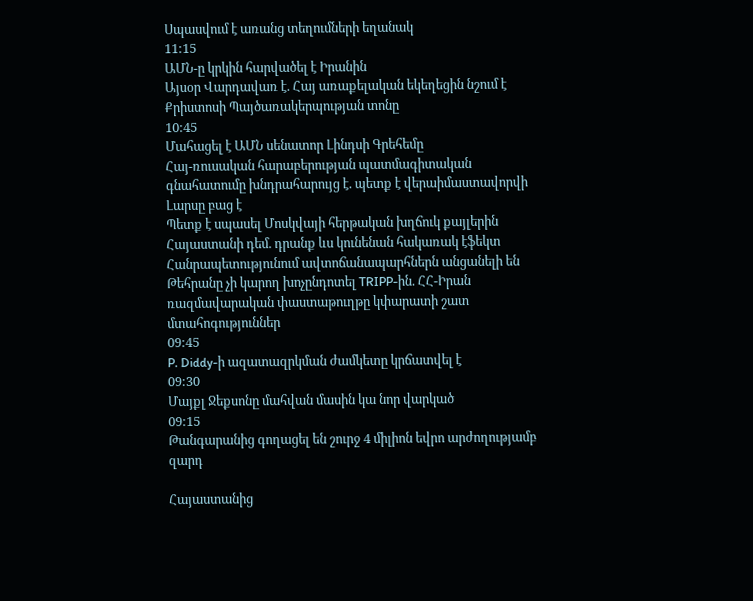Սպասվում է առանց տեղումների եղանակ
11:15
ԱՄՆ-ը կրկին հարվածել է Իրանին
Այսօր Վարդավառ է. Հայ առաքելական եկեղեցին նշում է Քրիստոսի Պայծառակերպության տոնը
10:45
Մահացել է ԱՄՆ սենատոր Լինդսի Գրեհեմը
Հայ-ռուսական հարաբերության պատմագիտական գնահատումը խնդրահարույց է. պետք է վերաիմաստավորվի
Լարսը բաց է
Պետք է սպասել Մոսկվայի հերթական խղճուկ քայլերին Հայաստանի դեմ. դրանք ևս կունենան հակառակ էֆեկտ
Հանրապետությունում ավտոճանապարհներն անցանելի են
Թեհրանը չի կարող խոչընդոտել TRIPP-ին. ՀՀ-Իրան ռազմավարական փաստաթուղթը կփարատի շատ մտահոգություններ
09:45
P. Diddy-ի ազատազրկման ժամկետը կրճատվել է
09:30
Մայքլ Ջեքսոնը մահվան մասին կա նոր վարկած
09:15
Թանգարանից գողացել են շուրջ 4 միլիոն եվրո արժողությամբ զարդ

Հայաստանից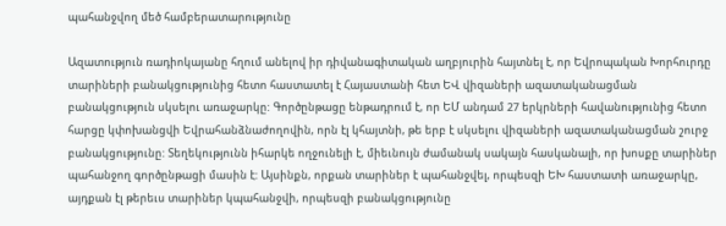պահանջվող մեծ համբերատարությունը

Ազատություն ռադիոկայանը հղում անելով իր դիվանագիտական աղբյուրին հայտնել է, որ Եվրոպական Խորհուրդը տարիների բանակցությունից հետո հաստատել է Հայաստանի հետ ԵՎ վիզաների ազատականացման բանակցություն սկսելու առաջարկը: Գործընթացը ենթադրում է, որ ԵՄ անդամ 27 երկրների հավանությունից հետո հարցը կփոխանցվի Եվրահանձնաժողովին, որն էլ կհայտնի, թե երբ է սկսելու վիզաների ազատականացման շուրջ բանակցությունը: Տեղեկությունն իհարկե ողջունելի է, միեւնույն ժամանակ սակայն հասկանալի, որ խոսքը տարիներ պահանջող գործընթացի մասին է: Այսինքն, որքան տարիներ է պահանջվել, որպեսզի ԵԽ հաստատի առաջարկը, այդքան էլ թերեւս տարիներ կպահանջվի, որպեսզի բանակցությունը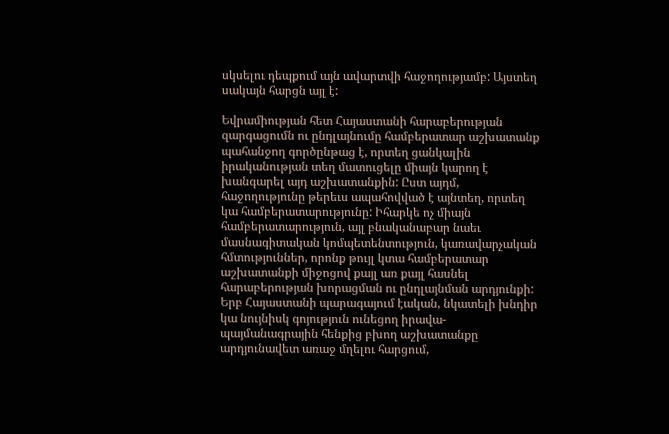սկսելու դեպքում այն ավարտվի հաջողությամբ: Այստեղ սակայն հարցն այլ է:

Եվրամիության հետ Հայաստանի հարաբերության զարգացումն ու ընդլայնումը համբերատար աշխատանք պահանջող գործընթաց է, որտեղ ցանկալին իրականության տեղ մատուցելը միայն կարող է խանգարել այդ աշխատանքին: Ըստ այդմ, հաջողությունը թերեւս ապահովված է այնտեղ, որտեղ կա համբերատարությունը: Իհարկե ոչ միայն համբերատարություն, այլ բնականաբար նաեւ մասնագիտական կոմպետենտություն, կառավարչական հմտություններ, որոնք թույլ կտա համբերատար աշխատանքի միջոցով քայլ առ քայլ հասնել հարաբերության խորացման ու ընդլայնման արդյունքի: Երբ Հայաստանի պարագայում էական, նկատելի խնդիր կա նույնիսկ գոյություն ունեցող իրավա-պայմանագրային հենքից բխող աշխատանքը արդյունավետ առաջ մղելու հարցում,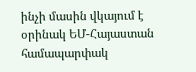ինչի մասին վկայում է օրինակ ԵՄ-Հայաստան համապարփակ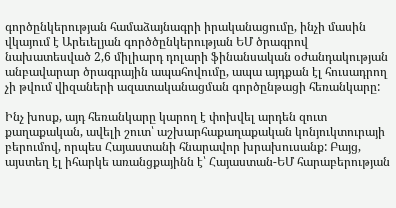գործընկերության համաձայնագրի իրականացումը, ինչի մասին վկայում է Արեւելյան գործծընկերության ԵՄ ծրագրով նախատեսված 2,6 միլիարդ դոլարի ֆինանսական օժանդակության անբավարար ծրագրային ապահովումը, ապա այդքան էլ հուսադրող չի թվում վիզաների ազատականացման գործընթացի հեռանկարը:

Ինչ խոսք, այդ հեռանկարը կարող է փոխվել արդեն զուտ քաղաքական, ավելի շուտ՝ աշխարհաքաղաքական կոնյուկտուրայի բերումով, որպես Հայաստանի հնարավոր խրախուսանք: Բայց, այստեղ էլ իհարկե առանցքայինն է՝ Հայաստան-ԵՄ հարաբերության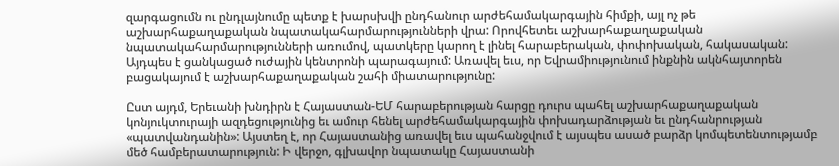զարգացումն ու ընդլայնումը պետք է խարսխվի ընդհանուր արժեհամակարգային հիմքի, այլ ոչ թե աշխարհաքաղաքական նպատակահարմարությունների վրա: Որովհետեւ աշխարհաքաղաքական նպատակահարմարությունների առումով, պատկերը կարող է լինել հարաբերական, փոփոխական, հակասական: Այդպես է ցանկացած ուժային կենտրոնի պարագայում: Առավել եւս, որ Եվրամիությունում ինքնին ակնհայտորեն բացակայում է աշխարհաքաղաքական շահի միատարությունը:

Ըստ այդմ, Երեւանի խնդիրն է Հայաստան-ԵՄ հարաբերության հարցը դուրս պահել աշխարհաքաղաքական կոնյուկտուրայի ազդեցությունից եւ ամուր հենել արժեհամակարգային փոխադարձության եւ ընդհանրության «պատվանդանին»: Այստեղ է, որ Հայաստանից առավել եւս պահանջվում է այսպես ասած բարձր կոմպետենտությամբ մեծ համբերատարություն: Ի վերջո, գլխավոր նպատակը Հայաստանի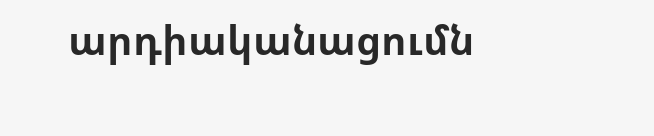արդիականացումն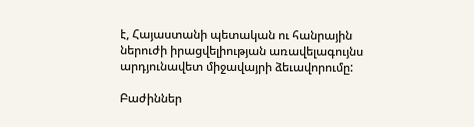է, Հայաստանի պետական ու հանրային ներուժի իրացվելիության առավելագույնս արդյունավետ միջավայրի ձեւավորումը:

Բաժիններ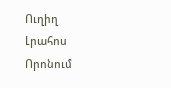Ուղիղ
Լրահոս
Որոնում